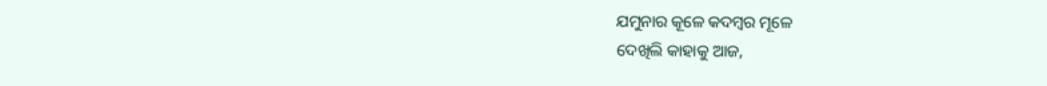ଯମୁନାର କୂଳେ କଦମ୍ବର ମୂଳେ
ଦେଖିଲି କାହାକୁ ଆଜ,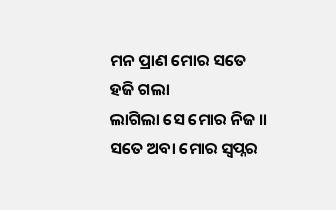ମନ ପ୍ରାଣ ମୋର ସତେ ହଜି ଗଲା
ଲାଗିଲା ସେ ମୋର ନିଜ ॥
ସତେ ଅବା ମୋର ସ୍ଵପ୍ନର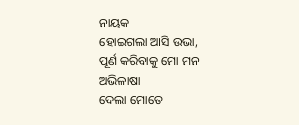ନାୟକ
ହୋଇଗଲା ଆସି ଉଭା,
ପୂର୍ଣ କରିବାକୁ ମୋ ମନ ଅଭିଳାଷା
ଦେଲା ମୋତେ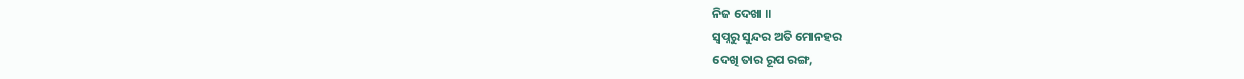ନିଜ ଦେଖା ॥
ସ୍ଵପ୍ନରୁ ସୁନ୍ଦର ଅତି ମୋନହର
ଦେଖି ତାର ରୂପ ରଙ୍ଗ,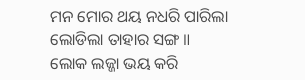ମନ ମୋର ଥୟ ନଧରି ପାରିଲା
ଲୋଡିଲା ତାହାର ସଙ୍ଗ ॥
ଲୋକ ଲଜ୍ଜା ଭୟ କରି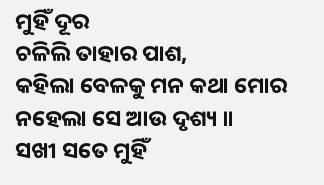ମୁହିଁ ଦୂର
ଚଳିଲି ତାହାର ପାଶ,
କହିଲା ବେଳକୁ ମନ କଥା ମୋର
ନହେଲା ସେ ଆଉ ଦୃଶ୍ୟ ॥
ସଖୀ ସତେ ମୁହିଁ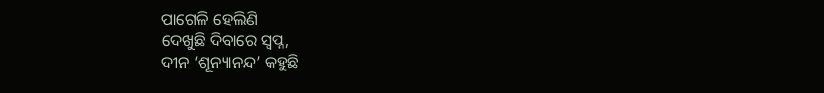ପାଗେଳି ହେଲିଣି
ଦେଖୁଛି ଦିବାରେ ସ୍ଵପ୍ନ,
ଦୀନ ‘ଶୂନ୍ୟାନନ୍ଦ’ କହୁଛି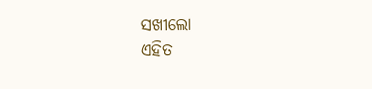ସଖୀଲୋ
ଏହିତ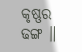କୃଷ୍ଣର ଢଙ୍ଗ ॥